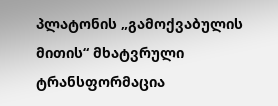პლატონის „გამოქვაბულის მითის“ მხატვრული ტრანსფორმაცია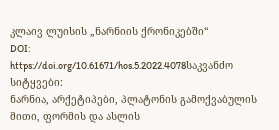კლაივ ლუისის „ნარნიის ქრონიკებში“
DOI:
https://doi.org/10.61671/hos.5.2022.4078საკვანძო სიტყვები:
ნარნია, არქეტიპები, პლატონის გამოქვაბულის მითი, ფორმის და ასლის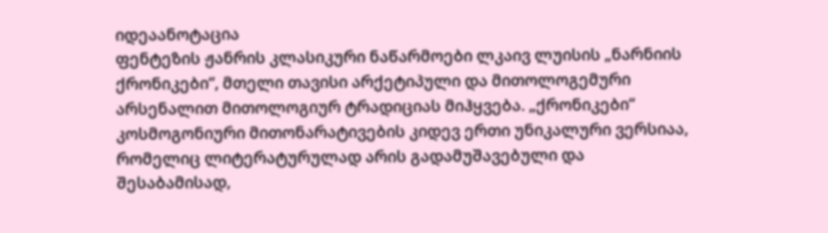იდეაანოტაცია
ფენტეზის ჟანრის კლასიკური ნაწარმოები ლკაივ ლუისის „ნარნიის ქრონიკები“, მთელი თავისი არქეტიპული და მითოლოგემური არსენალით მითოლოგიურ ტრადიციას მიჰყვება. „ქრონიკები“ კოსმოგონიური მითონარატივების კიდევ ერთი უნიკალური ვერსიაა, რომელიც ლიტერატურულად არის გადამუშავებული და შესაბამისად,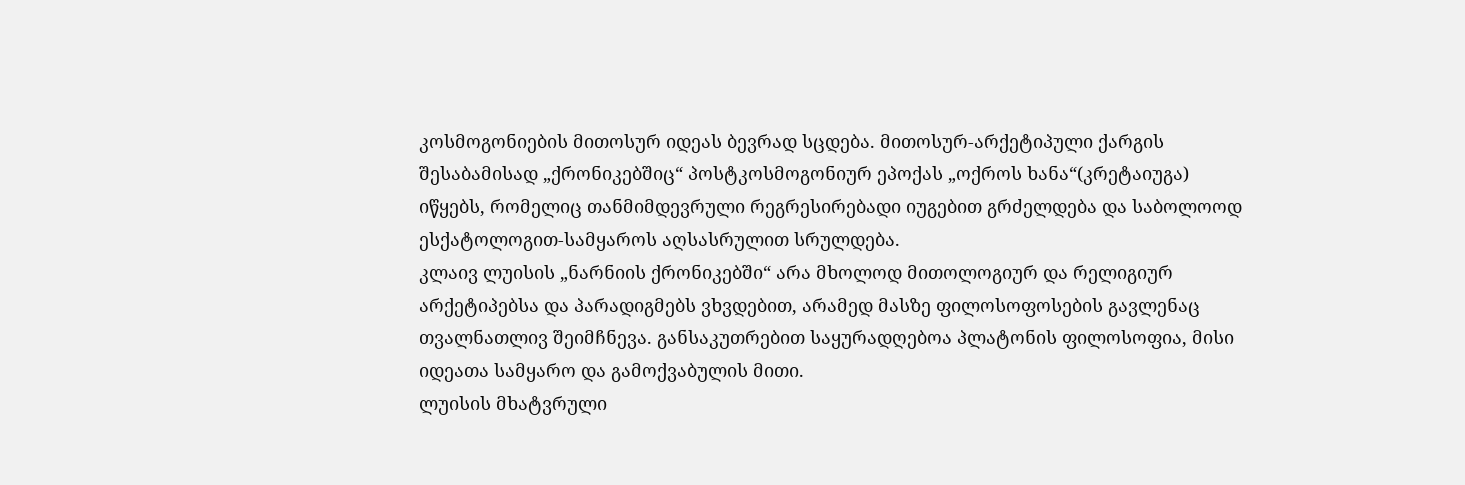კოსმოგონიების მითოსურ იდეას ბევრად სცდება. მითოსურ-არქეტიპული ქარგის შესაბამისად „ქრონიკებშიც“ პოსტკოსმოგონიურ ეპოქას „ოქროს ხანა“(კრეტაიუგა) იწყებს, რომელიც თანმიმდევრული რეგრესირებადი იუგებით გრძელდება და საბოლოოდ ესქატოლოგით-სამყაროს აღსასრულით სრულდება.
კლაივ ლუისის „ნარნიის ქრონიკებში“ არა მხოლოდ მითოლოგიურ და რელიგიურ არქეტიპებსა და პარადიგმებს ვხვდებით, არამედ მასზე ფილოსოფოსების გავლენაც თვალნათლივ შეიმჩნევა. განსაკუთრებით საყურადღებოა პლატონის ფილოსოფია, მისი იდეათა სამყარო და გამოქვაბულის მითი.
ლუისის მხატვრული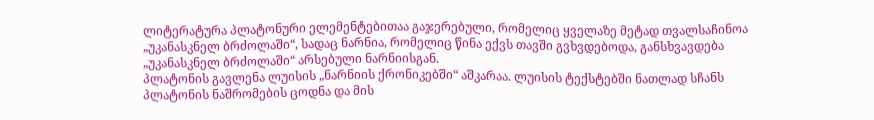ლიტერატურა პლატონური ელემენტებითაა გაჯერებული, რომელიც ყველაზე მეტად თვალსაჩინოა „უკანასკნელ ბრძოლაში“, სადაც ნარნია, რომელიც წინა ექვს თავში გვხვდებოდა, განსხვავდება „უკანასკნელ ბრძოლაში“ არსებული ნარნიისგან.
პლატონის გავლენა ლუისის „ნარნიის ქრონიკებში“ აშკარაა. ლუისის ტექსტებში ნათლად სჩანს პლატონის ნაშრომების ცოდნა და მის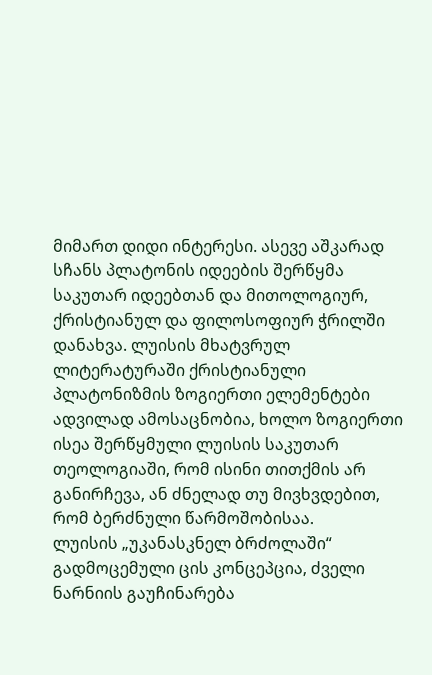მიმართ დიდი ინტერესი. ასევე აშკარად სჩანს პლატონის იდეების შერწყმა საკუთარ იდეებთან და მითოლოგიურ, ქრისტიანულ და ფილოსოფიურ ჭრილში დანახვა. ლუისის მხატვრულ ლიტერატურაში ქრისტიანული პლატონიზმის ზოგიერთი ელემენტები ადვილად ამოსაცნობია, ხოლო ზოგიერთი ისეა შერწყმული ლუისის საკუთარ თეოლოგიაში, რომ ისინი თითქმის არ განირჩევა, ან ძნელად თუ მივხვდებით, რომ ბერძნული წარმოშობისაა.
ლუისის „უკანასკნელ ბრძოლაში“ გადმოცემული ცის კონცეპცია, ძველი ნარნიის გაუჩინარება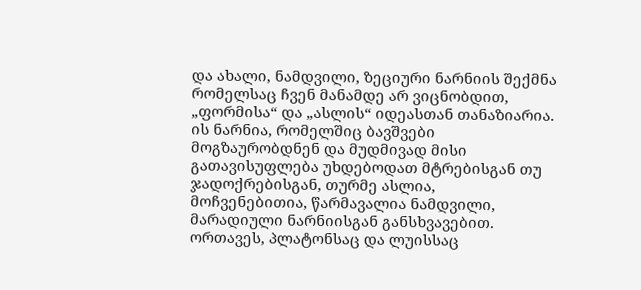და ახალი, ნამდვილი, ზეციური ნარნიის შექმნა რომელსაც ჩვენ მანამდე არ ვიცნობდით, „ფორმისა“ და „ასლის“ იდეასთან თანაზიარია. ის ნარნია, რომელშიც ბავშვები მოგზაურობდნენ და მუდმივად მისი გათავისუფლება უხდებოდათ მტრებისგან თუ ჯადოქრებისგან, თურმე ასლია, მოჩვენებითია, წარმავალია ნამდვილი, მარადიული ნარნიისგან განსხვავებით.
ორთავეს, პლატონსაც და ლუისსაც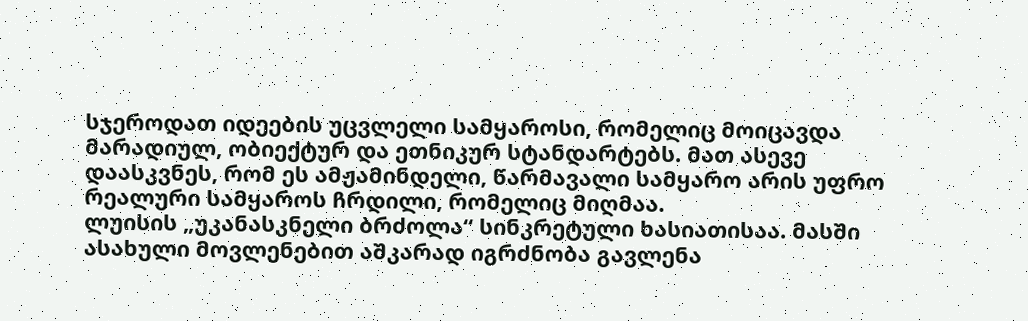სჯეროდათ იდეების უცვლელი სამყაროსი, რომელიც მოიცავდა მარადიულ, ობიექტურ და ეთნიკურ სტანდარტებს. მათ ასევე დაასკვნეს, რომ ეს ამჟამინდელი, წარმავალი სამყარო არის უფრო რეალური სამყაროს ჩრდილი, რომელიც მიღმაა.
ლუისის „უკანასკნელი ბრძოლა“ სინკრეტული ხასიათისაა. მასში ასახული მოვლენებით აშკარად იგრძნობა გავლენა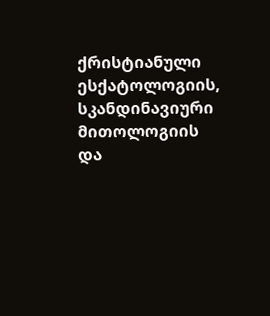ქრისტიანული ესქატოლოგიის, სკანდინავიური მითოლოგიის და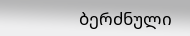ბერძნული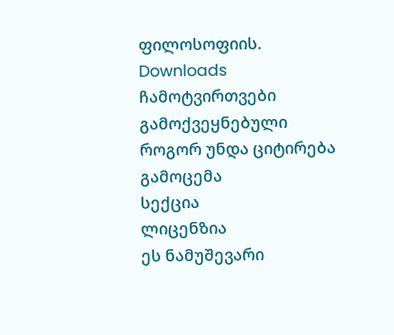ფილოსოფიის.
Downloads
ჩამოტვირთვები
გამოქვეყნებული
როგორ უნდა ციტირება
გამოცემა
სექცია
ლიცენზია
ეს ნამუშევარი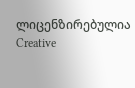ლიცენზირებულია Creative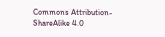Commons Attribution-ShareAlike 4.0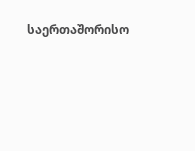საერთაშორისო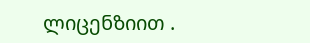ლიცენზიით .